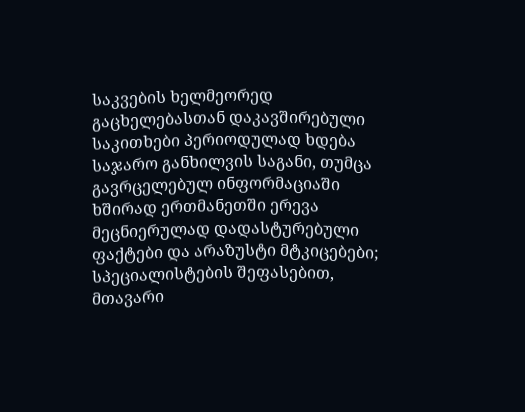საკვების ხელმეორედ გაცხელებასთან დაკავშირებული საკითხები პერიოდულად ხდება საჯარო განხილვის საგანი, თუმცა გავრცელებულ ინფორმაციაში ხშირად ერთმანეთში ერევა მეცნიერულად დადასტურებული ფაქტები და არაზუსტი მტკიცებები; სპეციალისტების შეფასებით, მთავარი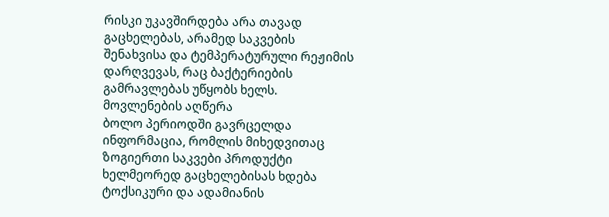რისკი უკავშირდება არა თავად გაცხელებას, არამედ საკვების შენახვისა და ტემპერატურული რეჟიმის დარღვევას, რაც ბაქტერიების გამრავლებას უწყობს ხელს.
მოვლენების აღწერა
ბოლო პერიოდში გავრცელდა ინფორმაცია, რომლის მიხედვითაც ზოგიერთი საკვები პროდუქტი ხელმეორედ გაცხელებისას ხდება ტოქსიკური და ადამიანის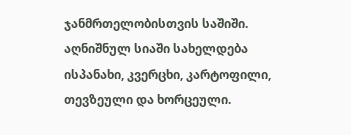ჯანმრთელობისთვის საშიში. აღნიშნულ სიაში სახელდება ისპანახი, კვერცხი, კარტოფილი, თევზეული და ხორცეული.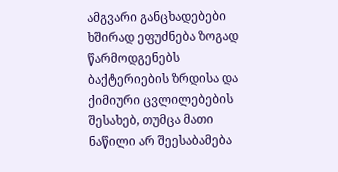ამგვარი განცხადებები ხშირად ეფუძნება ზოგად წარმოდგენებს ბაქტერიების ზრდისა და ქიმიური ცვლილებების შესახებ, თუმცა მათი ნაწილი არ შეესაბამება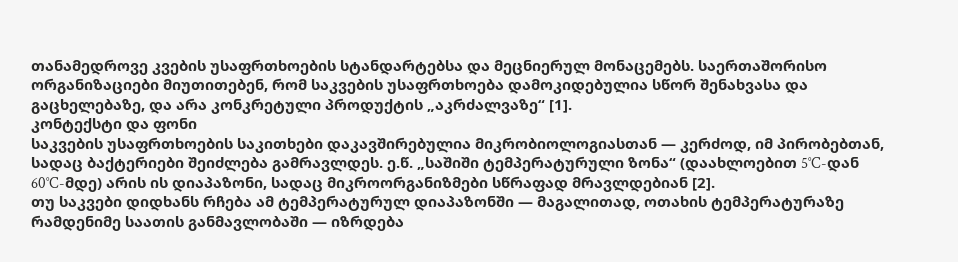თანამედროვე კვების უსაფრთხოების სტანდარტებსა და მეცნიერულ მონაცემებს. საერთაშორისო ორგანიზაციები მიუთითებენ, რომ საკვების უსაფრთხოება დამოკიდებულია სწორ შენახვასა და გაცხელებაზე, და არა კონკრეტული პროდუქტის „აკრძალვაზე“ [1].
კონტექსტი და ფონი
საკვების უსაფრთხოების საკითხები დაკავშირებულია მიკრობიოლოგიასთან — კერძოდ, იმ პირობებთან, სადაც ბაქტერიები შეიძლება გამრავლდეს. ე.წ. „საშიში ტემპერატურული ზონა“ (დაახლოებით 5°C-დან 60°C-მდე) არის ის დიაპაზონი, სადაც მიკროორგანიზმები სწრაფად მრავლდებიან [2].
თუ საკვები დიდხანს რჩება ამ ტემპერატურულ დიაპაზონში — მაგალითად, ოთახის ტემპერატურაზე რამდენიმე საათის განმავლობაში — იზრდება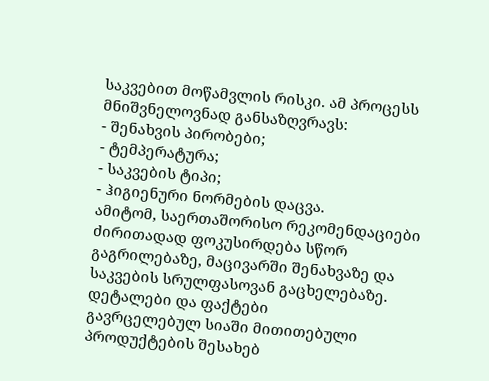საკვებით მოწამვლის რისკი. ამ პროცესს მნიშვნელოვნად განსაზღვრავს:
- შენახვის პირობები;
- ტემპერატურა;
- საკვების ტიპი;
- ჰიგიენური ნორმების დაცვა.
ამიტომ, საერთაშორისო რეკომენდაციები ძირითადად ფოკუსირდება სწორ გაგრილებაზე, მაცივარში შენახვაზე და საკვების სრულფასოვან გაცხელებაზე.
დეტალები და ფაქტები
გავრცელებულ სიაში მითითებული პროდუქტების შესახებ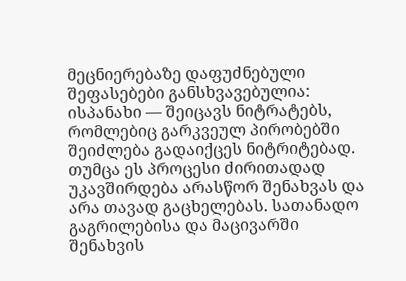მეცნიერებაზე დაფუძნებული შეფასებები განსხვავებულია:
ისპანახი — შეიცავს ნიტრატებს, რომლებიც გარკვეულ პირობებში შეიძლება გადაიქცეს ნიტრიტებად. თუმცა ეს პროცესი ძირითადად უკავშირდება არასწორ შენახვას და არა თავად გაცხელებას. სათანადო გაგრილებისა და მაცივარში შენახვის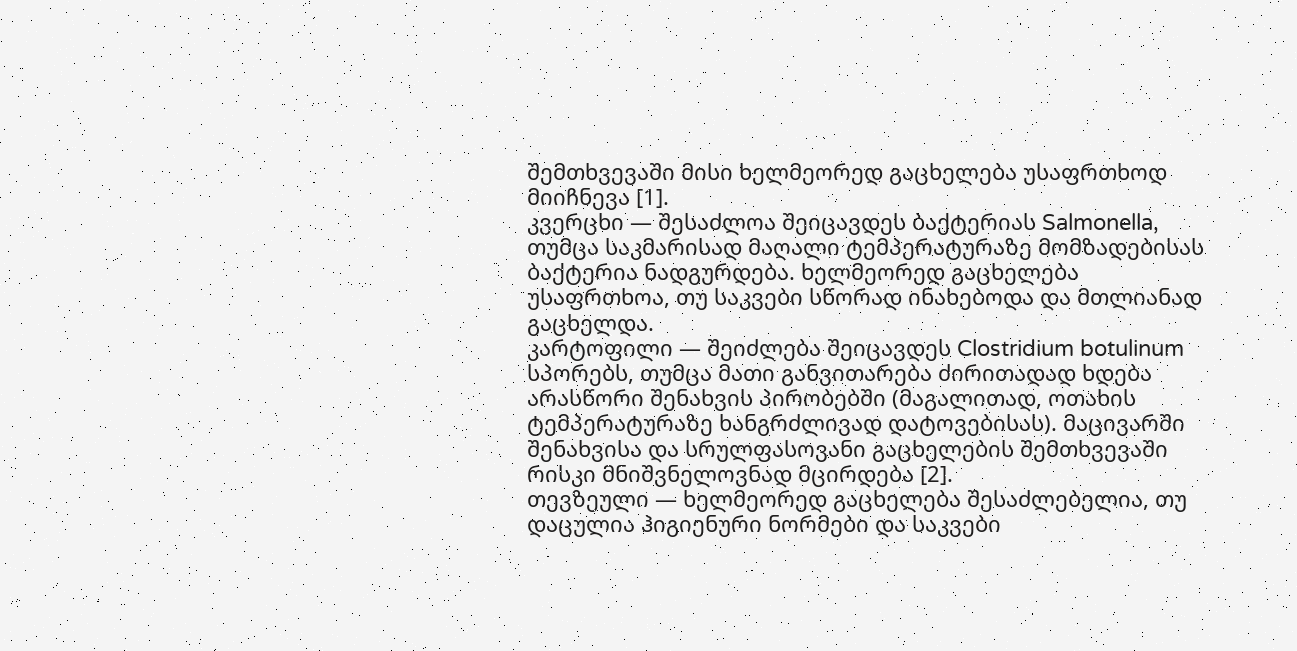შემთხვევაში მისი ხელმეორედ გაცხელება უსაფრთხოდ მიიჩნევა [1].
კვერცხი — შესაძლოა შეიცავდეს ბაქტერიას Salmonella, თუმცა საკმარისად მაღალი ტემპერატურაზე მომზადებისას ბაქტერია ნადგურდება. ხელმეორედ გაცხელება უსაფრთხოა, თუ საკვები სწორად ინახებოდა და მთლიანად გაცხელდა.
კარტოფილი — შეიძლება შეიცავდეს Clostridium botulinum სპორებს, თუმცა მათი განვითარება ძირითადად ხდება არასწორი შენახვის პირობებში (მაგალითად, ოთახის ტემპერატურაზე ხანგრძლივად დატოვებისას). მაცივარში შენახვისა და სრულფასოვანი გაცხელების შემთხვევაში რისკი მნიშვნელოვნად მცირდება [2].
თევზეული — ხელმეორედ გაცხელება შესაძლებელია, თუ დაცულია ჰიგიენური ნორმები და საკვები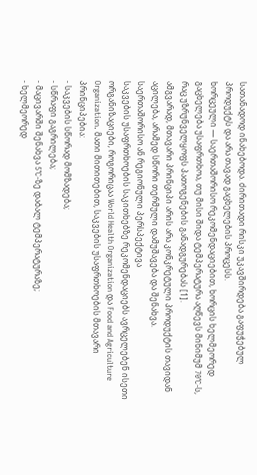სათანადოდ ინახებოდა. ძირითადი რისკი უკავშირდება გაფუჭებულ პროდუქტს და არა თავად გაცხელების პროცესს.
ხორცეული — საერთაშორისო რეკომენდაციებით, ხორცის ხელმეორედ გაცხელება უსაფრთხოა, თუ მისი შიდა ტემპერატურა აღწევს მინიმუმ 70°C-ს, რაც უზრუნველყოფს პათოგენების განადგურებას [1].
ამგვარად, მთავარი პრინციპი არის არა კონკრეტული პროდუქტის თავიდან აცილება, არამედ სწორი თერმული დამუშავება და შენახვა.
საერთაშორისო ან რეგიონული პერსპექტივა
საკვების უსაფრთხოების საკითხებზე რეკომენდაციებს ავრცელებენ ისეთი ორგანიზაციები, როგორიცაა World Health Organization და Food and Agriculture Organization. მათი მითითებით, საკვების უსაფრთხოების მთავარი პრინციპებია:
- საკვების სწორად მომზადება;
- სწრაფი გაგრილება;
- მაცივარში შენახვა 5°C-ზე დაბალ ტემპერატურაზე;
- ხელმეორედ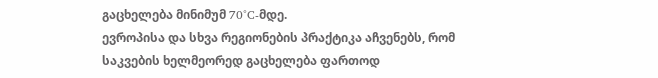გაცხელება მინიმუმ 70°C-მდე.
ევროპისა და სხვა რეგიონების პრაქტიკა აჩვენებს, რომ საკვების ხელმეორედ გაცხელება ფართოდ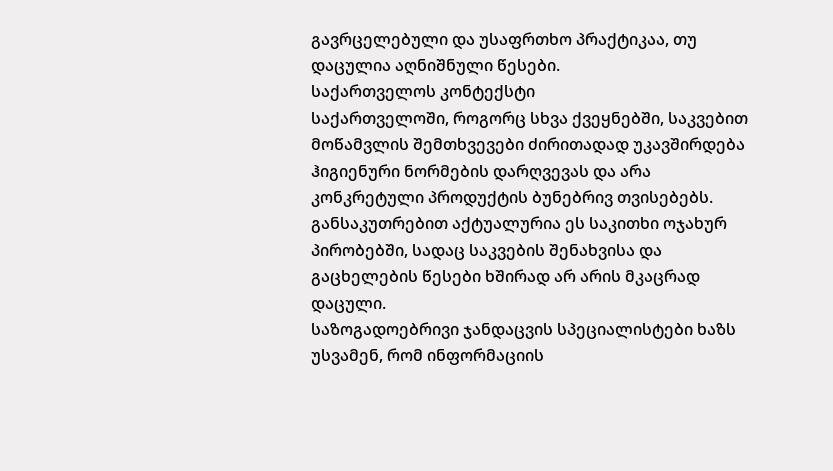გავრცელებული და უსაფრთხო პრაქტიკაა, თუ დაცულია აღნიშნული წესები.
საქართველოს კონტექსტი
საქართველოში, როგორც სხვა ქვეყნებში, საკვებით მოწამვლის შემთხვევები ძირითადად უკავშირდება ჰიგიენური ნორმების დარღვევას და არა კონკრეტული პროდუქტის ბუნებრივ თვისებებს. განსაკუთრებით აქტუალურია ეს საკითხი ოჯახურ პირობებში, სადაც საკვების შენახვისა და გაცხელების წესები ხშირად არ არის მკაცრად დაცული.
საზოგადოებრივი ჯანდაცვის სპეციალისტები ხაზს უსვამენ, რომ ინფორმაციის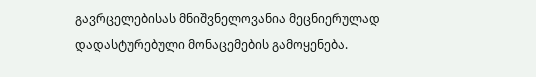გავრცელებისას მნიშვნელოვანია მეცნიერულად დადასტურებული მონაცემების გამოყენება.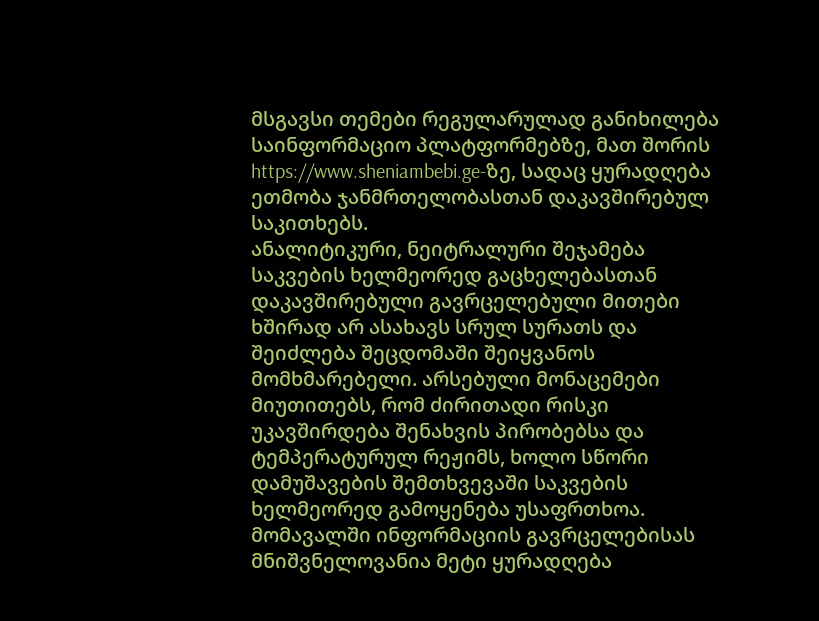მსგავსი თემები რეგულარულად განიხილება საინფორმაციო პლატფორმებზე, მათ შორის https://www.sheniambebi.ge-ზე, სადაც ყურადღება ეთმობა ჯანმრთელობასთან დაკავშირებულ საკითხებს.
ანალიტიკური, ნეიტრალური შეჯამება
საკვების ხელმეორედ გაცხელებასთან დაკავშირებული გავრცელებული მითები ხშირად არ ასახავს სრულ სურათს და შეიძლება შეცდომაში შეიყვანოს მომხმარებელი. არსებული მონაცემები მიუთითებს, რომ ძირითადი რისკი უკავშირდება შენახვის პირობებსა და ტემპერატურულ რეჟიმს, ხოლო სწორი დამუშავების შემთხვევაში საკვების ხელმეორედ გამოყენება უსაფრთხოა.
მომავალში ინფორმაციის გავრცელებისას მნიშვნელოვანია მეტი ყურადღება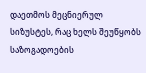დაეთმოს მეცნიერულ სიზუსტეს, რაც ხელს შეუწყობს საზოგადოების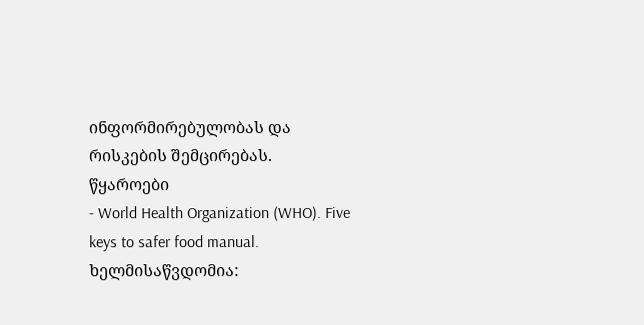ინფორმირებულობას და რისკების შემცირებას.
წყაროები
- World Health Organization (WHO). Five keys to safer food manual. ხელმისაწვდომია: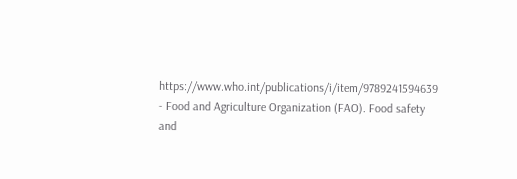https://www.who.int/publications/i/item/9789241594639
- Food and Agriculture Organization (FAO). Food safety and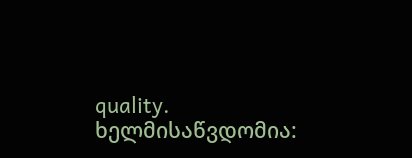quality. ხელმისაწვდომია: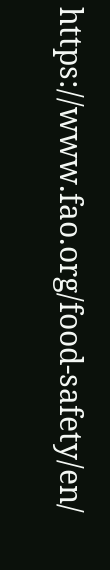https://www.fao.org/food-safety/en/